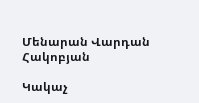Մենարան Վարդան Հակոբյան

Կակաչ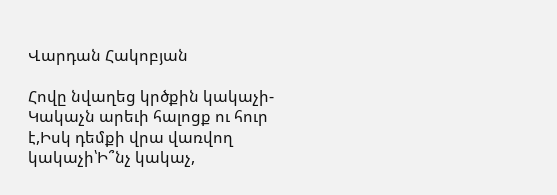Վարդան Հակոբյան

Հովը նվաղեց կրծքին կակաչի-Կակաչն արեւի հալոցք ու հուր է,Իսկ դեմքի վրա վառվող կակաչի՝Ի՞նչ կակաչ,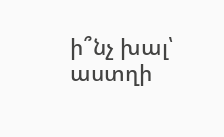ի՞նչ խալ՝ աստղի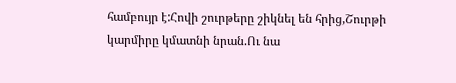համբույր է:Հովի շուրթերը շիկնել են հրից,Շուրթի կարմիրը կմատնի նրան.Ու նա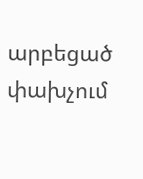արբեցած փախչում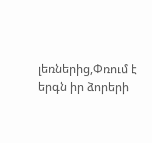լեռներից,Փռում է երգն իր ձորերի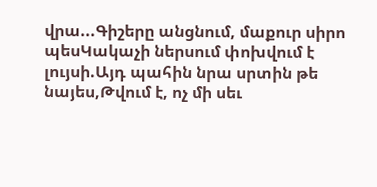վրա...Գիշերը անցնում, մաքուր սիրո պեսԿակաչի ներսում փոխվում է լույսի.Այդ պահին նրա սրտին թե նայես,Թվում է, ոչ մի սեւ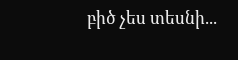բիծ չես տեսնի...